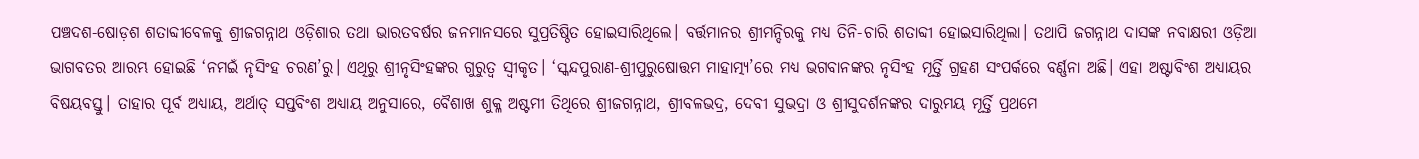ପଞ୍ଚଦଶ-ଷୋଡ଼ଶ ଶତାବ୍ଦୀବେଳକୁ ଶ୍ରୀଜଗନ୍ନାଥ ଓଡ଼ିଶାର ତଥା ଭାରତବର୍ଷର ଜନମାନସରେ ସୁପ୍ରତିଷ୍ଠିତ ହୋଇସାରିଥିଲେ। ବର୍ତ୍ତମାନର ଶ୍ରୀମନ୍ଦିରକୁ ମଧ୍ୟ ତିନି-ଚାରି ଶତାବ୍ଦୀ ହୋଇସାରିଥିଲା। ତଥାପି ଜଗନ୍ନାଥ ଦାସଙ୍କ ନବାକ୍ଷରୀ ଓଡ଼ିଆ ଭାଗବତର ଆରମ୍ଭ ହୋଇଛି ‘ନମଇଁ ନୃସିଂହ ଚରଣ’ରୁ। ଏଥିରୁ ଶ୍ରୀନୃସିଂହଙ୍କର ଗୁରୁତ୍ଵ ସ୍ୱୀକୃତ। ‘ସ୍କନ୍ଦପୁରାଣ-ଶ୍ରୀପୁରୁଷୋତ୍ତମ ମାହାତ୍ମ୍ୟ’ରେ ମଧ୍ୟ ଭଗବାନଙ୍କର ନୃସିଂହ ମୂର୍ତ୍ତି ଗ୍ରହଣ ସଂପର୍କରେ ବର୍ଣ୍ଣନା ଅଛି। ଏହା ଅଷ୍ଟାବିଂଶ ଅଧ୍ୟାୟର ବିଷୟବସ୍ତୁ। ତାହାର ପୂର୍ବ ଅଧ୍ୟାୟ, ଅର୍ଥାତ୍ ସପ୍ତବିଂଶ ଅଧ୍ୟାୟ ଅନୁସାରେ, ବୈଶାଖ ଶୁକ୍ଳ ଅଷ୍ଟମୀ ତିଥିରେ ଶ୍ରୀଜଗନ୍ନାଥ, ଶ୍ରୀବଳଭଦ୍ର, ଦେବୀ ସୁଭଦ୍ରା ଓ ଶ୍ରୀସୁଦର୍ଶନଙ୍କର ଦାରୁମୟ ମୂର୍ତ୍ତି ପ୍ରଥମେ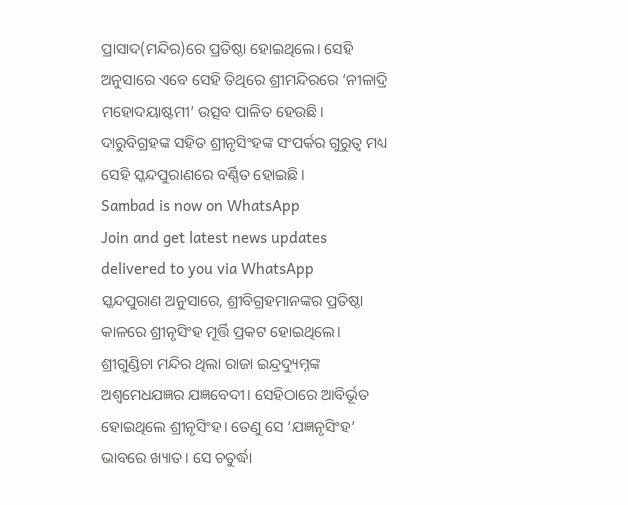ପ୍ରାସାଦ(ମନ୍ଦିର)ରେ ପ୍ରତିଷ୍ଠା ହୋଇଥିଲେ। ସେହି ଅନୁସାରେ ଏବେ ସେହି ତିଥିରେ ଶ୍ରୀମନ୍ଦିରରେ ‘ନୀଳାଦ୍ରି ମହୋଦୟାଷ୍ଟମୀ’ ଉତ୍ସବ ପାଳିତ ହେଉଛି। ଦାରୁବିଗ୍ରହଙ୍କ ସହିତ ଶ୍ରୀନୃସିଂହଙ୍କ ସଂପର୍କର ଗୁରୁତ୍ଵ ମଧ୍ୟ ସେହି ସ୍କନ୍ଦପୁରାଣରେ ବର୍ଣ୍ଣିତ ହୋଇଛି।
Sambad is now on WhatsApp
Join and get latest news updates delivered to you via WhatsApp
ସ୍କନ୍ଦପୁରାଣ ଅନୁସାରେ, ଶ୍ରୀବିଗ୍ରହମାନଙ୍କର ପ୍ରତିଷ୍ଠା କାଳରେ ଶ୍ରୀନୃସିଂହ ମୂର୍ତ୍ତି ପ୍ରକଟ ହୋଇଥିଲେ। ଶ୍ରୀଗୁଣ୍ଡିଚା ମନ୍ଦିର ଥିଲା ରାଜା ଇନ୍ଦ୍ରଦ୍ୟୁମ୍ନଙ୍କ ଅଶ୍ୱମେଧଯଜ୍ଞର ଯଜ୍ଞବେଦୀ। ସେହିଠାରେ ଆବିର୍ଭୂତ ହୋଇଥିଲେ ଶ୍ରୀନୃସିଂହ। ତେଣୁ ସେ ‘ଯଜ୍ଞନୃସିଂହ’ ଭାବରେ ଖ୍ୟାତ। ସେ ଚତୁର୍ଦ୍ଧା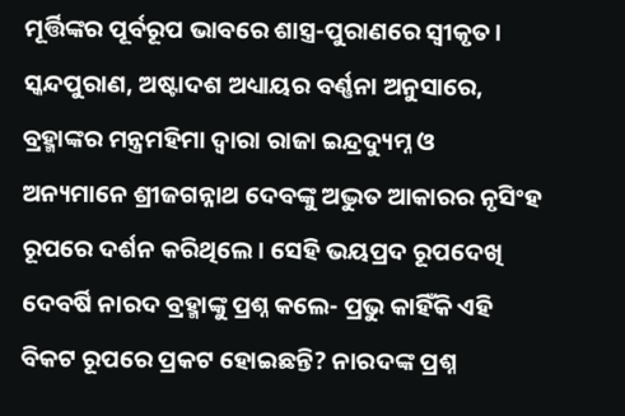ମୂର୍ତ୍ତିଙ୍କର ପୂର୍ବରୂପ ଭାବରେ ଶାସ୍ତ୍ର-ପୁରାଣରେ ସ୍ୱୀକୃତ।
ସ୍କନ୍ଦପୁରାଣ, ଅଷ୍ଟାଦଶ ଅଧ୍ୟାୟର ବର୍ଣ୍ଣନା ଅନୁସାରେ, ବ୍ରହ୍ମାଙ୍କର ମନ୍ତ୍ରମହିମା ଦ୍ଵାରା ରାଜା ଇନ୍ଦ୍ରଦ୍ୟୁମ୍ନ ଓ ଅନ୍ୟମାନେ ଶ୍ରୀଜଗନ୍ନାଥ ଦେବଙ୍କୁ ଅଦ୍ଭୁତ ଆକାରର ନୃସିଂହ ରୂପରେ ଦର୍ଶନ କରିଥିଲେ। ସେହି ଭୟପ୍ରଦ ରୂପଦେଖି ଦେବର୍ଷି ନାରଦ ବ୍ରହ୍ମାଙ୍କୁ ପ୍ରଶ୍ନ କଲେ- ପ୍ରଭୁ କାହିଁକି ଏହି ବିକଟ ରୂପରେ ପ୍ରକଟ ହୋଇଛନ୍ତି? ନାରଦଙ୍କ ପ୍ରଶ୍ନ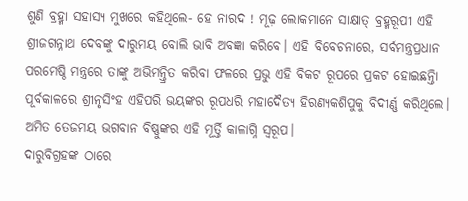ଶୁଣି ବ୍ରହ୍ମା ସହାସ୍ୟ ମୁଖରେ କହିଥିଲେ- ହେ ନାରଦ ! ମୂଢ଼ ଲୋକମାନେ ସାକ୍ଷାତ୍ ବ୍ରହ୍ମରୂପୀ ଏହି ଶ୍ରୀଜଗନ୍ନାଥ ଦେବଙ୍କୁ ଦାରୁମୟ ବୋଲି ଭାବି ଅବଜ୍ଞା କରିବେ। ଏହି ବିବେଚନାରେ, ସର୍ବମନ୍ତ୍ରପ୍ରଧାନ ପରମେଷ୍ଠି ମନ୍ତ୍ରରେ ତାଙ୍କୁ ଅଭିମନ୍ତ୍ରିତ କରିବା ଫଳରେ ପ୍ରଭୁ ଏହି ବିକଟ ରୂପରେ ପ୍ରକଟ ହୋଇଛନ୍ତିା ପୂର୍ବକାଳରେ ଶ୍ରୀନୃସିଂହ ଏହିପରି ଭୟଙ୍କର ରୂପଧରି ମହାଦୈତ୍ୟ ହିରଣ୍ୟକଶିପୁକୁ ବିଦୀର୍ଣ୍ଣ କରିଥିଲେ। ଅମିତ ତେଜମୟ ଭଗବାନ ବିଷ୍ଣୁଙ୍କର ଏହି ମୂର୍ତ୍ତି କାଳାଗ୍ନି ସ୍ୱରୂପ।
ଦାରୁବିଗ୍ରହଙ୍କ ଠାରେ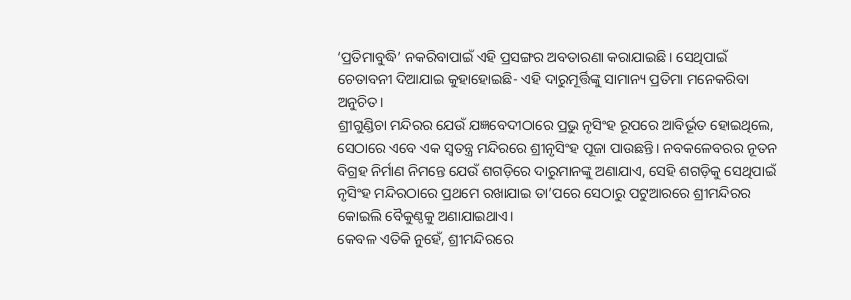‘ପ୍ରତିମାବୁଦ୍ଧି’ ନକରିବାପାଇଁ ଏହି ପ୍ରସଙ୍ଗର ଅବତାରଣା କରାଯାଇଛି। ସେଥିପାଇଁ ଚେତାବନୀ ଦିଆଯାଇ କୁହାହୋଇଛି- ଏହି ଦାରୁମୂର୍ତ୍ତିଙ୍କୁ ସାମାନ୍ୟ ପ୍ରତିମା ମନେକରିବା ଅନୁଚିତ।
ଶ୍ରୀଗୁଣ୍ଡିଚା ମନ୍ଦିରର ଯେଉଁ ଯଜ୍ଞବେଦୀଠାରେ ପ୍ରଭୁ ନୃସିଂହ ରୂପରେ ଆବିର୍ଭୂତ ହୋଇଥିଲେ, ସେଠାରେ ଏବେ ଏକ ସ୍ୱତନ୍ତ୍ର ମନ୍ଦିରରେ ଶ୍ରୀନୃସିଂହ ପୂଜା ପାଉଛନ୍ତି। ନବକଳେବରର ନୂତନ ବିଗ୍ରହ ନିର୍ମାଣ ନିମନ୍ତେ ଯେଉଁ ଶଗଡ଼ିରେ ଦାରୁମାନଙ୍କୁ ଅଣାଯାଏ, ସେହି ଶଗଡ଼ିକୁ ସେଥିପାଇଁ ନୃସିଂହ ମନ୍ଦିରଠାରେ ପ୍ରଥମେ ରଖାଯାଇ ତା’ପରେ ସେଠାରୁ ପଟୁଆରରେ ଶ୍ରୀମନ୍ଦିରର କୋଇଲି ବୈକୁଣ୍ଠକୁ ଅଣାଯାଇଥାଏ।
କେବଳ ଏତିକି ନୁହେଁ, ଶ୍ରୀମନ୍ଦିରରେ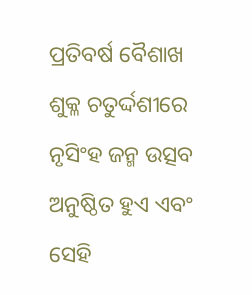ପ୍ରତିବର୍ଷ ବୈଶାଖ ଶୁକ୍ଳ ଚତୁର୍ଦ୍ଦଶୀରେ ନୃସିଂହ ଜନ୍ମ ଉତ୍ସବ ଅନୁଷ୍ଠିତ ହୁଏ ଏବଂ ସେହି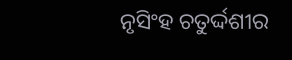ନୃସିଂହ ଚତୁର୍ଦ୍ଦଶୀର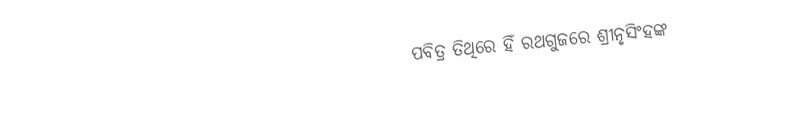ପବିତ୍ର ତିଥିରେ ହିଁ ରଥଗୁଜରେ ଶ୍ରୀନୃସିଂହଙ୍କ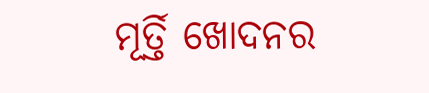ମୂର୍ତ୍ତି ଖୋଦନର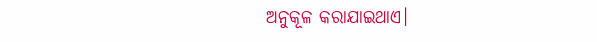ଅନୁକୂଳ କରାଯାଇଥାଏ।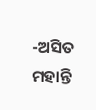-ଅସିତ ମହାନ୍ତି